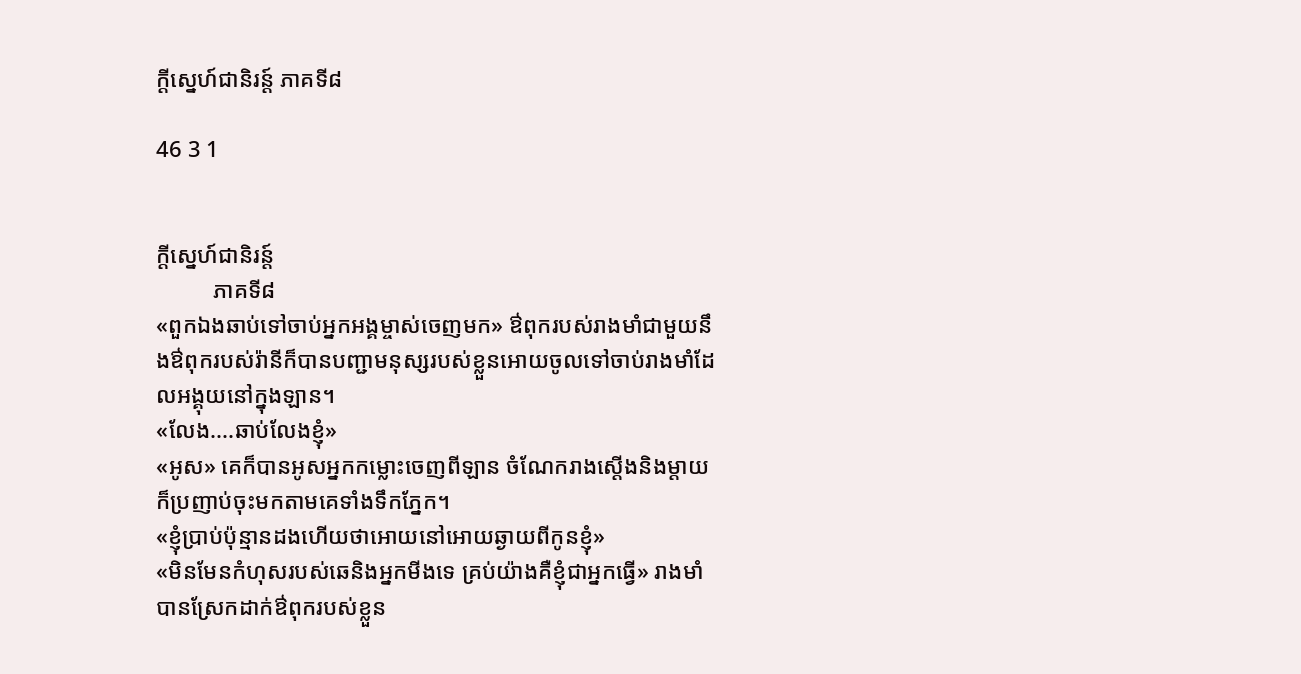ក្តីស្នេហ៍ជានិរន្ត៍ ភាគទី៨

46 3 1


ក្តីស្នេហ៍ជានិរន្ត៍
          ភាគទី៨
«ពួកឯងឆាប់ទៅចាប់អ្នកអង្គម្ចាស់ចេញមក» ឳពុករបស់រាងមាំជាមួយនឹងឳពុករបស់រ៉ានីក៏បានបញ្ជាមនុស្សរបស់ខ្លួនអោយចូលទៅចាប់រាងមាំដែលអង្គុយនៅក្នុងឡាន។
«លែង....ឆាប់លែងខ្ញុំ»
«អូស» គេក៏បានអូសអ្នកកម្លោះចេញពីឡាន ចំណែករាងស្តើងនិងម្តាយក៏ប្រញាប់ចុះមកតាមគេទាំងទឹកភ្នែក។
«ខ្ញុំប្រាប់ប៉ុន្មានដងហើយថាអោយនៅអោយឆ្ងាយពីកូនខ្ញុំ»
«មិនមែនកំហុសរបស់ឆេនិងអ្នកមីងទេ គ្រប់យ៉ាងគឺខ្ញុំជាអ្នកធ្វើ» រាងមាំបានស្រែកដាក់ឳពុករបស់ខ្លួន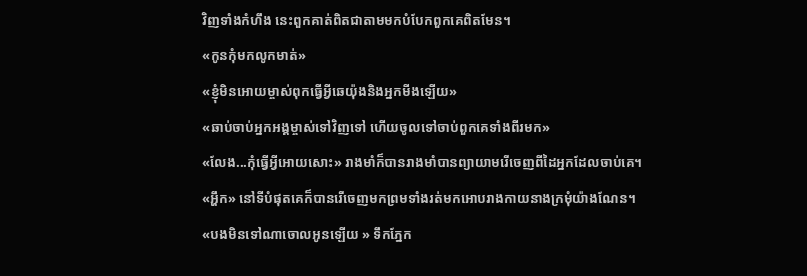វិញទាំងកំហឹង នេះពួកគាត់ពិតជាតាមមកបំបែកពួកគេពិតមែន។
«កូនកុំមកលូកមាត់»
«ខ្ញុំមិនអោយម្ចាស់ពុកធ្វើអ្វីឆេយ៉ុងនិងអ្នកមីងឡើយ»
«ឆាប់ចាប់អ្នកអង្គម្ចាស់ទៅវិញទៅ ហើយចូលទៅចាប់ពួកគេទាំងពីរមក»
«លែង...កុំធ្វើអ្វីអោយសោះ» រាងមាំក៏បានរាងមាំបានព្យាយាមរើចេញពីដៃអ្នកដែលចាប់គេ។
«អ្ហឹក» នៅទីបំផុតគេក៏បានរើចេញមកព្រមទាំងរត់មកអោបរាងកាយនាងក្រមុំយ៉ាងណែន។
«បងមិនទៅណាចោលអូនឡើយ » ទឹកភ្នែក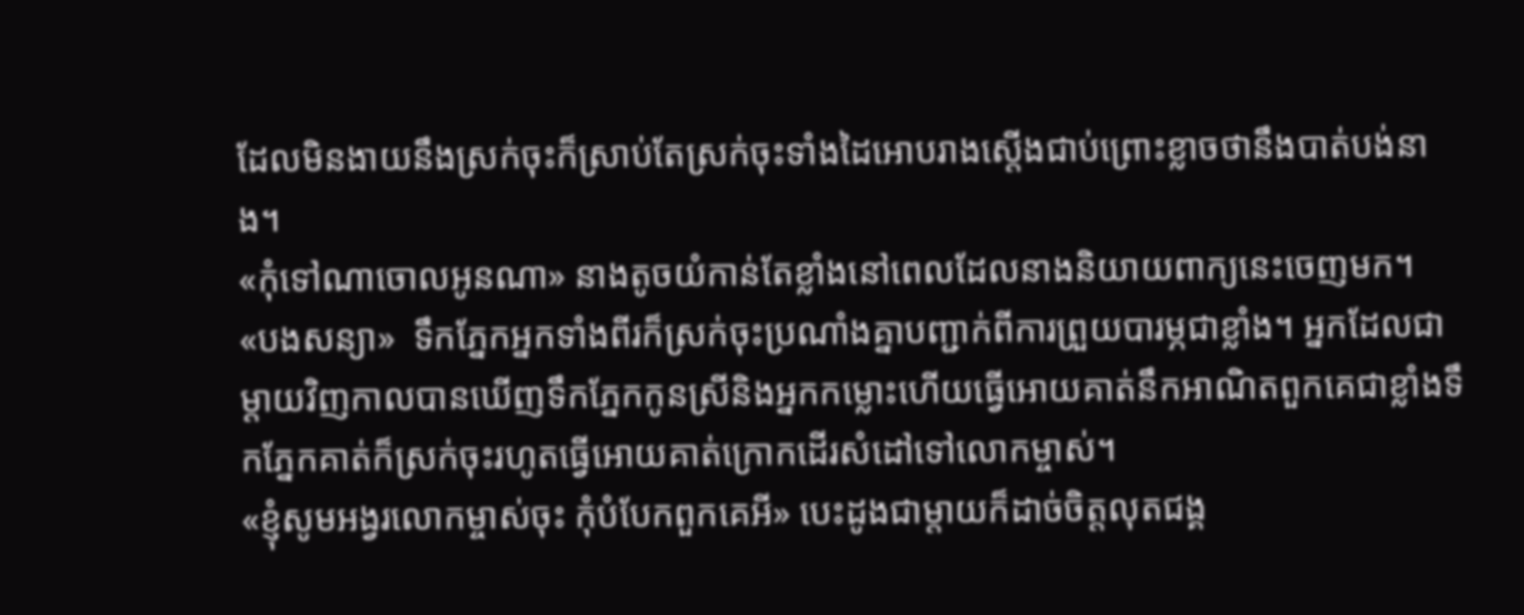ដែលមិនងាយនឹងស្រក់ចុះក៏ស្រាប់តែស្រក់ចុះទាំងដៃអោបរាងស្តើងជាប់ព្រោះខ្លាចថានឹងបាត់បង់នាង។
«កុំទៅណាចោលអូនណា» នាងតូចយំកាន់តែខ្លាំងនៅពេលដែលនាងនិយាយពាក្យនេះចេញមក។
«បងសន្យា»  ទឹកភ្នែកអ្នកទាំងពីរក៏ស្រក់ចុះប្រណាំងគ្នាបញ្ជាក់ពីការព្រួយបារម្ភជាខ្លាំង។ អ្នកដែលជាម្តាយវិញកាលបានឃើញទឹកភ្នែកកូនស្រីនិងអ្នកកម្លោះហើយធ្វើអោយគាត់នឹកអាណិតពួកគេជាខ្លាំងទឹកភ្នែកគាត់ក៏ស្រក់ចុះរហូតធ្វើអោយគាត់ក្រោកដើរសំដៅទៅលោកម្ចាស់។
«ខ្ញុំសូមអង្វរលោកម្ចាស់ចុះ កុំបំបែកពួកគេអី» បេះដូងជាម្តាយក៏ដាច់ចិត្តលុតជង្គ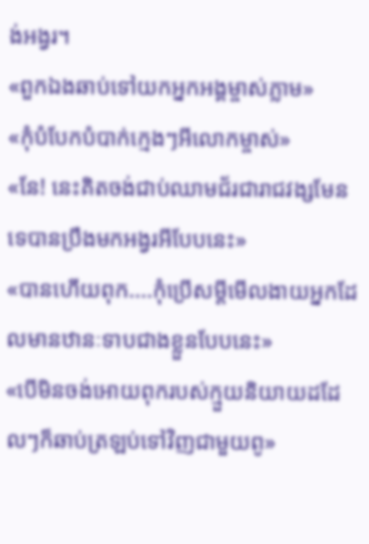ង់អង្វរ។
«ពួកឯងឆាប់ទៅយកអ្នកអង្គម្ចាស់ភ្លាម»
«កុំបំបែកបំបាក់ក្មេងៗអីលោកម្ចាស់»
«នែ! នេះគិតចង់ជាប់ឈាមជ័រជារាជវង្សមែនទេបានប្រឹងមកអង្វរអីបែបនេះ»
«បានហើយពុក....កុំប្រើសម្តីមើលងាយអ្នកដែលមានឋានៈទាបជាងខ្លួនបែបនេះ»
«បើមិនចង់អោយពុករបស់ក្មួយនិយាយដដែលៗក៏ឆាប់ត្រឡប់ទៅវិញជាមួយពូ»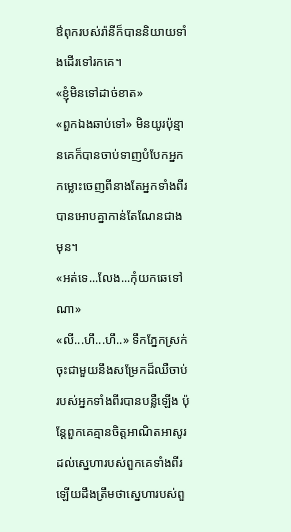ឳពុករបស់រ៉ានីក៏បាននិយាយទាំងដើរទៅរកគេ។
«ខ្ញុំមិនទៅដាច់ខាត»
«ពួកឯងឆាប់ទៅ» មិនយូរប៉ុន្មានគេក៏បានចាប់ទាញបំបែកអ្នកកម្លោះចេញពីនាងតែអ្នកទាំងពីរបានអោបគ្នាកាន់តែណែនជាងមុន។
«អត់ទេ...លែង...កុំយកឆេទៅណា»
«លី...ហឹ...ហឹ..» ទឹកភ្នែកស្រក់ចុះជាមួយនឹងសម្រែកដ៏ឈឺចាប់របស់អ្នកទាំងពីរបានបន្លឺឡើង ប៉ុន្តែពួកគេគ្មានចិត្តអាណិតអាសូរដល់ស្នេហារបស់ពួកគេទាំងពីរឡើយដឹងត្រឹមថាស្នេហារបស់ពួ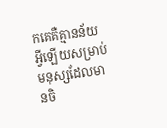កគេគឺគ្មានន័យអ្វីឡើយសម្រាប់មនុស្សដែលមានចិ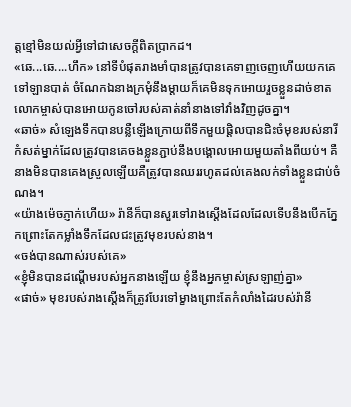ត្តខ្មៅមិនយល់អ្វីទៅជាសេចក្តីពិតប្រាកដ។
«ឆេ...ឆេ....ហឹក» នៅទីបំផុតរាងមាំបានត្រូវបានគេទាញចេញហើយយកគេទៅឡានបាត់ ចំណែកឯនាងក្រមុំនឹងម្តាយក៏គេមិនទុកអោយរួចខ្លួនដាច់ខាតលោកម្ចាស់បានអោយកូនចៅរបស់គាត់នាំនាងទៅវាំងវិញដូចគ្នា។
«ឆាច់» សំឡេងទឹកបានបន្លឺឡើងក្រោយពីទឹកមួយផ្តិលបានជិះចំមុខរបស់នារីកំសត់ម្នាក់ដែលត្រូវបានគេចងខ្លួនភ្ជាប់នឹងបង្គោលអោយមួយតាំងពីយប់។ គឺនាងមិនបានគេងស្រួលឡើយគឺត្រូវបានឈររហូតដល់គេងលក់ទាំងខ្លួនជាប់ចំណង។
«យ៉ាងម៉េចភ្ញាក់ហើយ» រ៉ានីក៏បានសួរទៅរាងស្តើងដែលដែលទើបនឹងបើកភ្នែកព្រោះតែកម្លាំងទឹកដែលជះត្រូវមុខរបស់នាង។
«ចង់បានណាស់របស់គេ»
«ខ្ញុំមិនបានដណ្តើមរបស់អ្នកនាងឡើយ ខ្ញុំនឹងអ្នកម្ចាស់ស្រឡាញ់គ្នា»
«ផាច់» មុខរបស់រាងស្តើងក៏ត្រូវបែរទៅម្ខាងព្រោះតែកំលាំងដៃរបស់រ៉ានី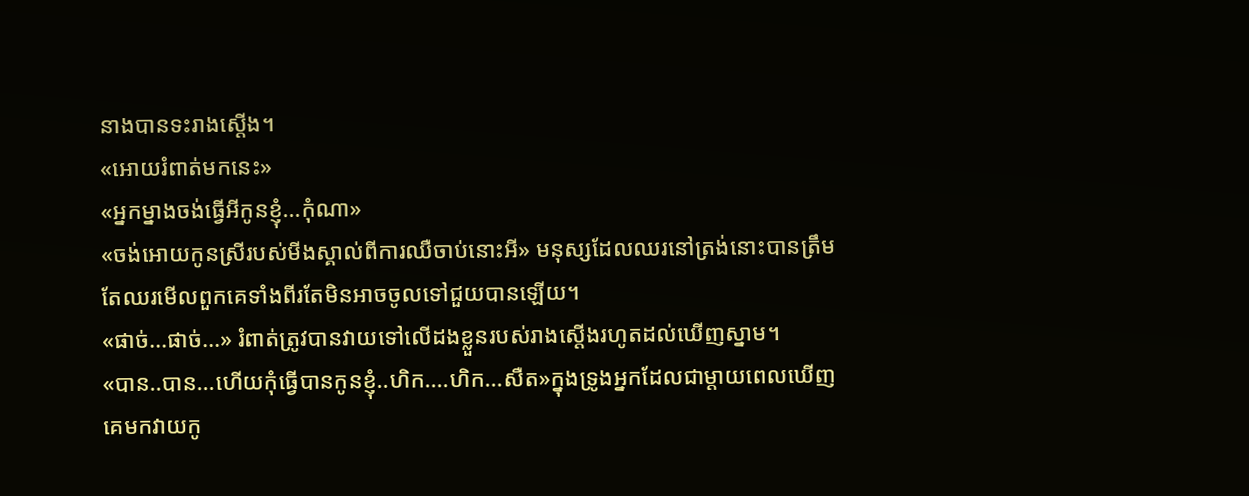នាងបានទះរាងស្តើង។
«អោយរំពាត់មកនេះ»
«អ្នកម្នាងចង់ធ្វើអីកូនខ្ញុំ...កុំណា»
«ចង់អោយកូនស្រីរបស់មីងស្គាល់ពីការឈឺចាប់នោះអី» មនុស្សដែលឈរនៅត្រង់នោះបានត្រឹមតែឈរមើលពួកគេទាំងពីរតែមិនអាចចូលទៅជួយបានឡើយ។
«ផាច់...ផាច់...» រំពាត់ត្រូវបានវាយទៅលើដងខ្លួនរបស់រាងស្តើងរហូតដល់ឃើញស្នាម។
«បាន..បាន...ហើយកុំធ្វើបានកូនខ្ញុំ..ហិក....ហិក...សឺត»ក្នុងទ្រូងអ្នកដែលជាម្តាយពេលឃើញគេមកវាយកូ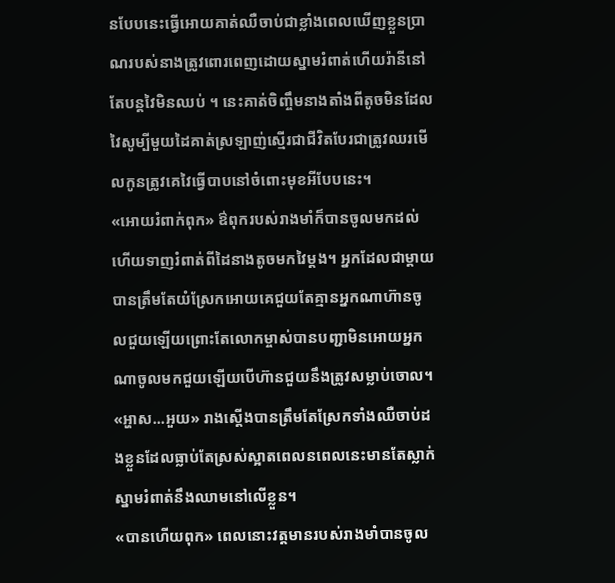នបែបនេះធ្វើអោយគាត់ឈឺចាប់ជាខ្លាំងពេលឃើញខ្លួនប្រាណរបស់នាងត្រូវពោរពេញដោយស្នាមរំពាត់ហើយរ៉ានីនៅតែបន្តវៃមិនឈប់ ។ នេះគាត់ចិញ្ចឹមនាងតាំងពីតូចមិនដែលវៃសូម្បីមួយដៃគាត់ស្រឡាញ់ស្មើរជាជីវិតបែរជាត្រូវឈរមើលកូនត្រូវគេវៃធ្វើបាបនៅចំពោះមុខអីបែបនេះ។
«អោយរំពាក់ពុក» ឳពុករបស់រាងមាំក៏បានចូលមកដល់ហើយទាញរំពាត់ពីដៃនាងតូចមកវៃម្តង។ អ្នកដែលជាម្តាយបានត្រឹមតែយំស្រែកអោយគេជួយតែគ្មានអ្នកណាហ៊ានចូលជួយឡើយព្រោះតែលោកម្ចាស់បានបញ្ជាមិនអោយអ្នកណាចូលមកជួយឡើយបើហ៊ានជួយនឹងត្រូវសម្លាប់ចោល។
«អ្ហាស...អួយ» រាងស្តើងបានត្រឹមតែស្រែកទាំងឈឺចាប់ដងខ្លួនដែលធ្លាប់តែស្រស់ស្អាតពេលនពេលនេះមានតែស្លាក់ស្នាមរំពាត់នឹងឈាមនៅលើខ្លួន។
«បានហើយពុក» ពេលនោះវត្តមានរបស់រាងមាំបានចូល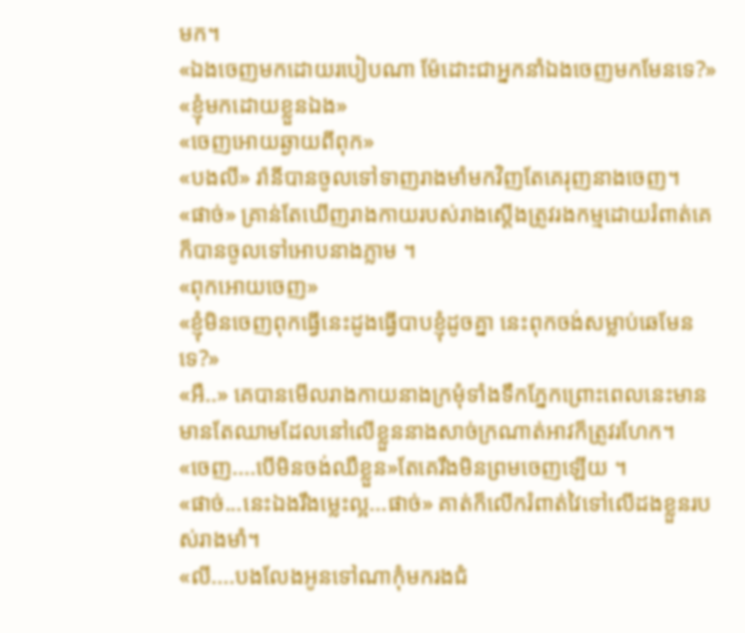មក។
«ឯងចេញមកដោយរបៀបណា ម៉ែដោះជាអ្នកនាំឯងចេញមកមែនទេ?»
«ខ្ញុំមកដោយខ្លួនឯង»
«ចេញអោយឆ្ងាយពីពុក»
«បងលី» រ៉ានីបានចូលទៅទាញរាងមាំមកវិញតែគេរុញនាងចេញ។
«ផាច់» គ្រាន់តែឃើញរាងកាយរបស់រាងស្តើងត្រូវរងកម្មដោយរំពាត់គេក៏បានចូលទៅអោបនាងភ្លាម ។
«ពុកអោយចេញ»
«ខ្ញុំមិនចេញពុកធ្វើនេះដូងធ្វើបាបខ្ញុំដូចគ្នា នេះពុកចង់សម្លាប់ឆេមែនទេ?»
«អឺ..» គេបានមើលរាងកាយនាងក្រមុំទាំងទឹកភ្នែកព្រោះពេលនេះមានមានតែឈាមដែលនៅលើខ្លួននាងសាច់ក្រណាត់អាវក៏ត្រូវរហែក។
«ចេញ....បើមិនចង់ឈឺខ្លួន»តែគេរឹងមិនព្រមចេញឡើយ ។
«ផាច់...នេះឯងរឹងម្លេះល្អ...ផាច់» គាត់ក៏លើករំពាត់វៃទៅលើដងខ្លួនរបស់រាងមាំ។
«លី....បងលែងអូនទៅណាកុំមករងជំ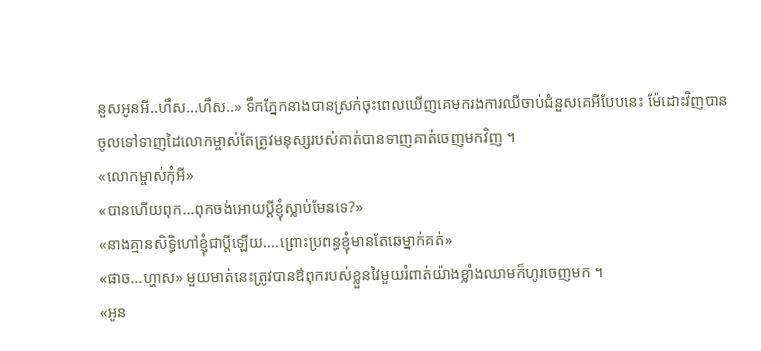នួសអូនអី..ហឹស...ហឹស..» ទឹកភ្នែកនាងបានស្រក់ចុះពេលឃើញគេមករងការឈឺចាប់ជំនួសគេអីបែបនេះ ម៉ែដោះវិញបានចូលទៅទាញដៃលោកម្ចាស់តែត្រូវមនុស្សរបស់គាត់បានទាញគាត់ចេញមកវិញ ។
«លោកម្ចាស់កុំអី»
«បានហើយពុក...ពុកចង់អោយប្តីខ្ញុំស្លាប់មែនទេ?»
«នាងគ្មានសិទ្ធិហៅខ្ញុំជាប្តីឡើយ....ព្រោះប្រពន្ធខ្ញុំមានតែឆេម្នាក់គត់»
«ផាច...ហ្ហាស» មួយមាត់នេះត្រូវបានឳពុករបស់ខ្លួនវៃមួយរំពាត់យ៉ាងខ្លាំងឈាមក៏ហូរចេញមក ។
«អូន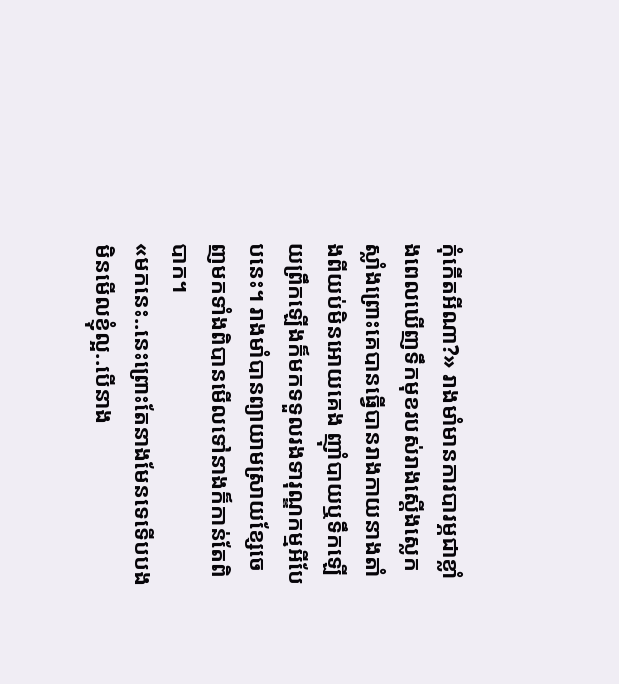កុំកើតអីណា?» រាងមាំមានការបារម្ភជាខ្លាំងពេលឃើញទឹកមុខរបស់រាងស្តើងស្លេកស្លាំងព្រោះគេបានធ្វើបានរាងកាយនាងតាំងពីយប់មិនអោយគេង ញ៉ាំបាយឬទឹកឡើយព្រឹកឡើងក៏មកទទួលរងទារុណ្ឌកម្មអីបែបនេះ។ រាងមាំបានព្យាយាមស្រាយខ្សែចេញមកទាំងពិបានមើលទៅនាងក៏កាន់តែពិបាក។
«មកនេះ..នេះព្រោះតែនាងមែនទេទើបបងមិនមើលខ្ញុំល្អ..បើនាង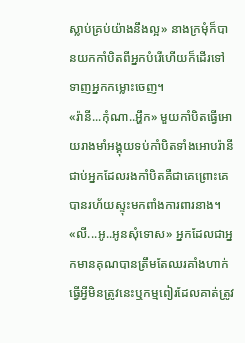ស្លាប់គ្រប់យ៉ាងនឹងល្អ» នាងក្រមុំក៏បានយកកាំបិតពីអ្នកបំរើហើយក៏ដើរទៅទាញអ្នកកម្លោះចេញ។
«រ៉ានី...កុំណា..អ្ហឹក» មួយកាំបិតធ្វើអោយរាងមាំអង្គុយទប់កាំបិតទាំងអោបរ៉ានីជាប់អ្នកដែលរងកាំបិតគឺជាគេព្រោះគេបានរហ័យស្ទុះមកពាំងការពារនាង។
«លី...អូ..អូនសុំទោស» អ្នកដែលជាអ្នកមានគុណបានត្រឹមតែឈរគាំងហាក់ធ្វើអ្វីមិនត្រូវនេះឬកម្មពៀរដែលគាត់ត្រូវ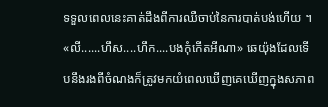ទទួលពេលនេះគាត់ដឹងពីការឈឺចាប់នៃការបាត់បង់ហើយ ។
«លី......ហឹស....ហឹក....បងកុំកើតអីណា» ឆេយ៉ុងដែលទើបនឹងរងពីចំណងក៏ត្រូវមកយំពេលឃើញគេឃើញក្នុងសភាព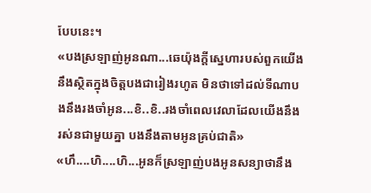បែបនេះ។
«បងស្រឡាញ់អូនណា...ឆេយ៉ុងក្តីស្នេហារបស់ពួកយើងនឹងស្ថិតក្នុងចិត្តបងជារៀងរហូត មិនថាទៅដល់ទីណាបងនឹងរងចាំអូន...ខិ..ខិ..រងចាំពេលវេលាដែលយើងនឹងរស់នជាមួយគ្នា បងនឹងតាមអូនគ្រប់ជាតិ»
«ហឹ....ហិ....ហិ...អូនក៏ស្រឡាញ់បងអូនសន្យាថានឹង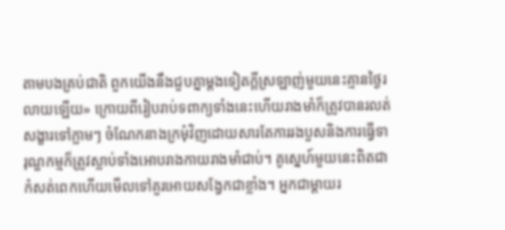តាមបងគ្រប់ជាតិ ពួកយើងនឹងជួបគ្នាម្តងទៀតក្តីស្រឡាញ់មួយនេះគ្មានថ្ងៃរលាយឡើយ» ក្រោយពីរៀបរាប់ទពាក្យទាំងនេះហើយរាងមាំក៏ត្រូវបានរលត់សង្ខារទៅភ្លាមៗ ចំណែកនាងក្រមុំវិញដោយសារតែការរងបួសនិងការធ្វើទារុណ្ឌកម្មក៏ត្រូវស្លាប់ទាំងអោបរាងកាយរាងមាំជាប់។ គូស្នេហ៍មួយនេះពិតជាកំសត់ពេកហើយមើលទៅគួរអោយសង្វែកជាខ្លាំង។ អ្នកជាម្តាយរ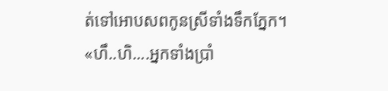ត់ទៅអោបសពកូនស្រីទាំងទឹកភ្នែក។
«ហឹ..ហិ....អ្នកទាំងប្រាំ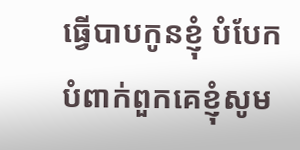ធ្វើបាបកូនខ្ញុំ បំបែកបំពាក់ពួកគេខ្ញុំសូម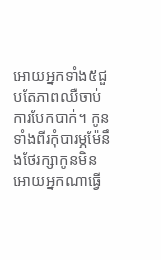អោយអ្នកទាំង៥ជួបតែភាពឈឺចាប់ការបែកបាក់។ កូនទាំងពីរកុំបារម្ភម៉ែនឹងថែរក្សាកូនមិនអោយអ្នកណាធ្វើ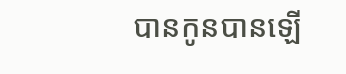បានកូនបានឡើ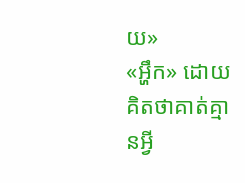យ»
«អ្ហឹក» ដោយគិតថាគាត់គ្មានអ្វី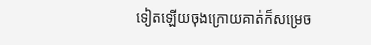ទៀតឡើយចុងក្រោយគាត់ក៏សម្រេច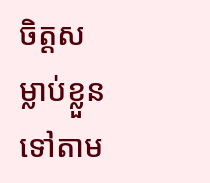ចិត្តសម្លាប់ខ្លួនទៅតាម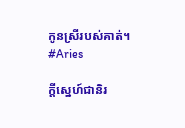កូនស្រីរបស់គាត់។
#Aries

ក្តីស្នេហ៍ជានិរ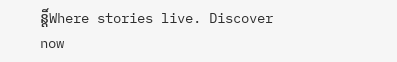ន្តិ៍Where stories live. Discover now